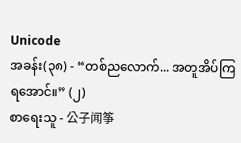Unicode
အခန်း(၃၈) - “တစ်ညလောက်... အတူအိပ်ကြရအောင်။” (၂)
စာရေးသူ - 公子闻筝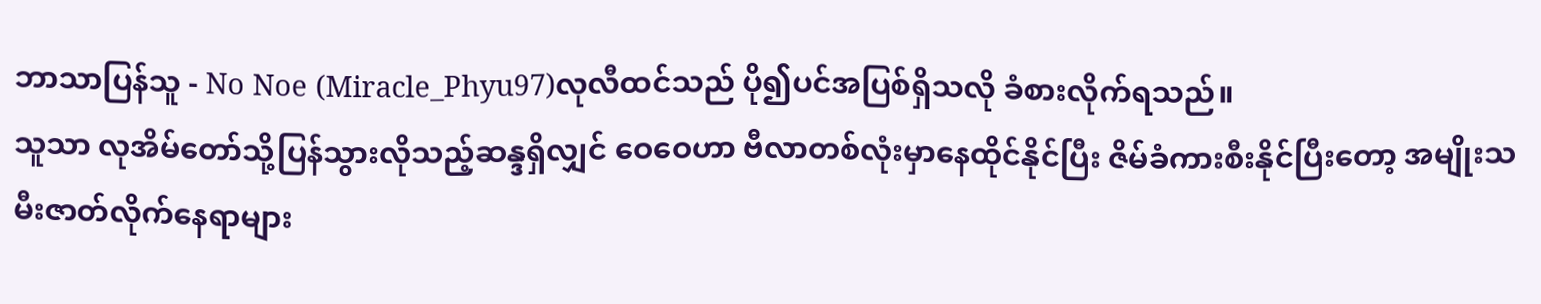ဘာသာပြန်သူ - No Noe (Miracle_Phyu97)လုလီထင်သည် ပို၍ပင်အပြစ်ရှိသလို ခံစားလိုက်ရသည်။
သူသာ လုအိမ်တော်သို့ပြန်သွားလိုသည့်ဆန္ဒရှိလျှင် ဝေဝေဟာ ဗီလာတစ်လုံးမှာနေထိုင်နိုင်ပြီး ဇိမ်ခံကားစီးနိုင်ပြီးတော့ အမျိုးသမီးဇာတ်လိုက်နေရာများ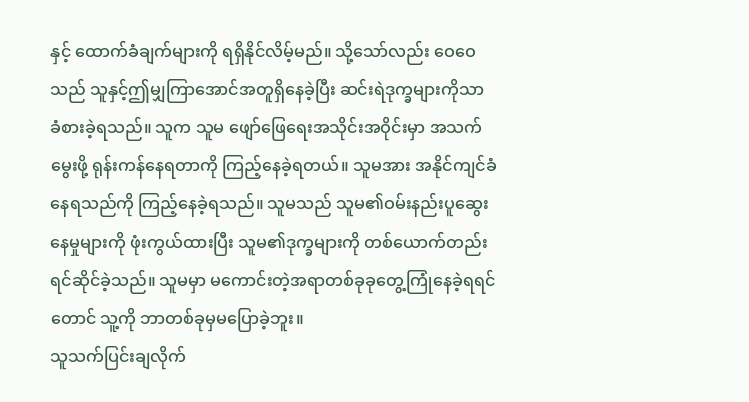နှင့် ထောက်ခံချက်များကို ရရှိနိုင်လိမ့်မည်။ သို့သော်လည်း ဝေဝေသည် သူနှင့်ဤမျှကြာအောင်အတူရှိနေခဲ့ပြီး ဆင်းရဲဒုက္ခများကိုသာ ခံစားခဲ့ရသည်။ သူက သူမ ဖျော်ဖြေရေးအသိုင်းအဝိုင်းမှာ အသက်မွေးဖို့ ရုန်းကန်နေရတာကို ကြည့်နေခဲ့ရတယ်။ သူမအား အနိုင်ကျင်ခံနေရသည်ကို ကြည့်နေခဲ့ရသည်။ သူမသည် သူမ၏ဝမ်းနည်းပူဆွေးနေမှုများကို ဖုံးကွယ်ထားပြီး သူမ၏ဒုက္ခများကို တစ်ယောက်တည်းရင်ဆိုင်ခဲ့သည်။ သူမမှာ မကောင်းတဲ့အရာတစ်ခုခုတွေ့ကြုံနေခဲ့ရရင်တောင် သူ့ကို ဘာတစ်ခုမှမပြောခဲ့ဘူး။
သူသက်ပြင်းချလိုက်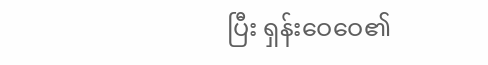ပြီး ရှန်းဝေဝေ၏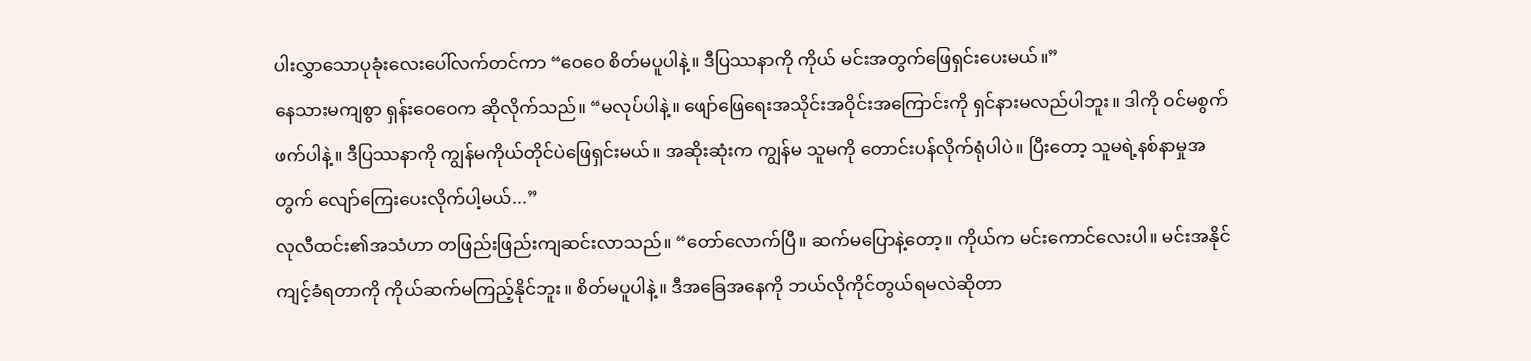ပါးလွှာသောပုခုံးလေးပေါ်လက်တင်ကာ “ဝေဝေ စိတ်မပူပါနဲ့။ ဒီပြဿနာကို ကိုယ် မင်းအတွက်ဖြေရှင်းပေးမယ်။”
နေသားမကျစွာ ရှန်းဝေဝေက ဆိုလိုက်သည်။ “မလုပ်ပါနဲ့။ ဖျော်ဖြေရေးအသိုင်းအဝိုင်းအကြောင်းကို ရှင်နားမလည်ပါဘူး။ ဒါကို ဝင်မစွက်ဖက်ပါနဲ့။ ဒီပြဿနာကို ကျွန်မကိုယ်တိုင်ပဲဖြေရှင်းမယ်။ အဆိုးဆုံးက ကျွန်မ သူမကို တောင်းပန်လိုက်ရုံပါပဲ။ ပြီးတော့ သူမရဲ့နစ်နာမှုအတွက် လျော်ကြေးပေးလိုက်ပါ့မယ်...”
လုလီထင်း၏အသံဟာ တဖြည်းဖြည်းကျဆင်းလာသည်။ “တော်လောက်ပြီ။ ဆက်မပြောနဲ့တော့။ ကိုယ်က မင်းကောင်လေးပါ။ မင်းအနိုင်ကျင့်ခံရတာကို ကိုယ်ဆက်မကြည့်နိုင်ဘူး။ စိတ်မပူပါနဲ့။ ဒီအခြေအနေကို ဘယ်လိုကိုင်တွယ်ရမလဲဆိုတာ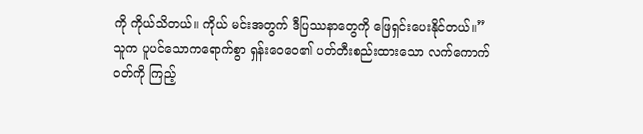ကို ကိုယ်သိတယ်။ ကိုယ် မင်းအတွက် ဒီပြဿနာတွေကို ဖြေရှင်းပေးနိုင်တယ်။”
သူက ပူပင်သောကရောက်စွာ ရှန်းဝေဝေ၏ ပတ်တီးစည်းထားသော လက်ကောက်ဝတ်ကို ကြည့်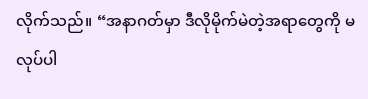လိုက်သည်။ “အနာဂတ်မှာ ဒီလိုမိုက်မဲတဲ့အရာတွေကို မလုပ်ပါ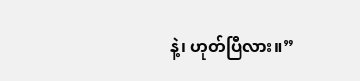နဲ့၊ ဟုတ်ပြီလား။”